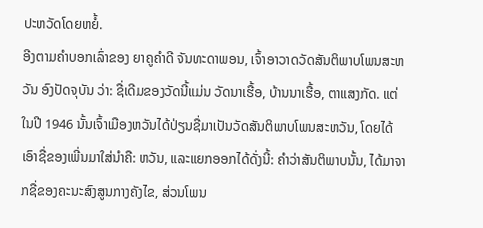ປະຫວັດໂດຍຫຍໍ້.
ອີງຕາມຄຳບອກເລົ່າຂອງ ຍາຄູຄຳດີ ຈັນທະດາພອນ, ເຈົ້າອາວາດວັດສັນຕິພາບໂພນສະຫວັນ ອົງປັດຈຸບັນ ວ່າ: ຊື່ເດີມຂອງວັດນີ້ແມ່ນ ວັດນາເຮື້ອ, ບ້ານນາເຮື້ອ, ຕາແສງກັດ. ແຕ່ໃນປີ 1946 ນັ້ນເຈົ້າເມືອງຫວັນໄດ້ປ່ຽນຊື່ມາເປັນວັດສັນຕິພາບໂພນສະຫວັນ, ໂດຍໄດ້ເອົາຊື່ຂອງເພີ່ນມາໃສ່ນຳຄື: ຫວັນ, ແລະແຍກອອກໄດ້ດັ່ງນີ້: ຄຳວ່າສັນຕິພາບນັ້ນ, ໄດ້ມາຈາກຊື່ຂອງຄະນະສົງສູນກາງຄັງໄຂ, ສ່ວນໂພນ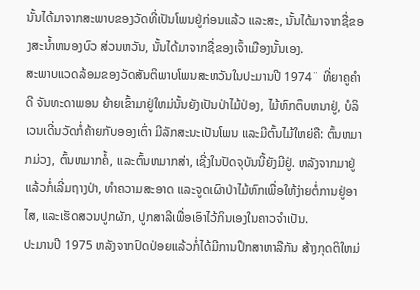ນັ້ນໄດ້ມາຈາກສະພາບຂອງວັດທີ່ເປັນໂພນຢູ່ກ່ອນແລ້ວ ແລະສະ, ນັ້ນໄດ້ມາຈາກຊື່ຂອງສະນ້ຳຫນອງບົວ ສ່ວນຫວັນ, ນັ້ນໄດ້ມາຈາກຊື່ຂອງເຈົ້າເມືອງນັ້ນເອງ.
ສະພາບແວດລ້ອມຂອງວັດສັນຕິພາບໂພນສະຫວັນໃນປະມານປີ 1974¨ ທີ່ຍາຄູຄຳດີ ຈັນທະດາພອນ ຍ້າຍເຂົ້າມາຢູ່ໃຫມ່ນັ້ນຍັງເປັນປ່າໄມ້ປ່ອງ, ໄມ້ຫົກຕຶບຫນາຢູ່, ບໍລິເວນເດີ່ນວັດກໍ່ຄ້າຍກັບອອງເຕົ່າ ມີລັກສະນະເປັນໂພນ ແລະມີຕົ້ນໄມ້ໃຫຍ່ຄື: ຕົ້ນຫມາກມ່ວງ, ຕົ້ນຫມາກຄໍ້, ແລະຕົ້ນຫມາກສ່າ, ເຊີ່ງໃນປັດຈຸບັນນີ້ຍັງມີຢູ່. ຫລັງຈາກມາຢູ່ແລ້ວກໍ່ເລີ່ມຖາງປ່າ, ທຳຄວາມສະອາດ ແລະຈູດເຜົາປ່າໄມ້ຫົກເພື່ອໃຫ້ງ່າຍຕໍ່ການຢູ່ອາໄສ, ແລະເຮັດສວນປູກຜັກ, ປູກສາລີເພື່ອເອົາໄວ້ກິນເອງໃນຄາວຈຳເປັນ.
ປະມານປີ 1975 ຫລັງຈາກປົດປ່ອຍແລ້ວກໍ່ໄດ້ມີການປຶກສາຫາລືກັນ ສ້າງກຸດຕິໃຫມ່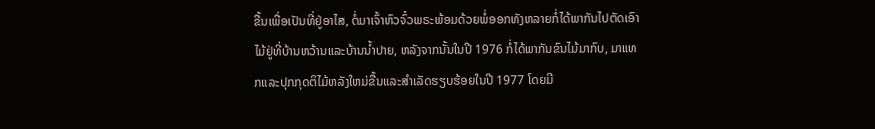ຂື້ນເພື່ອເປັນທີ່ຢູ່ອາໄສ, ຕໍ່ມາເຈົ້າຫົວຈົ໋ວພຣະພ້ອມດ້ວຍພໍ່ອອກທັງຫລາຍກໍ່ໄດ້ພາກັນໄປຕັດເອົາໄມ້ຢູ່ທີ່ບ້ານຫວ້ານແລະບ້ານນ້ຳປາຍ, ຫລັງຈາກນັ້ນໃນປີ 1976 ກໍ່ໄດ້ພາກັນຂົນໄມ້ມາກົບ, ມາແທກແລະປຸກກຸດຕິໄມ້ຫລັງໃຫມ່ຂື້ນແລະສຳເລັດຮຽບຮ້ອຍໃນປີ 1977 ໂດຍມີ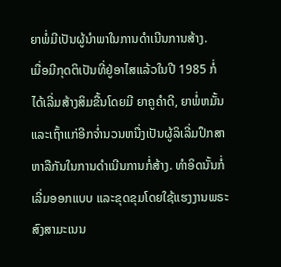ຍາພໍ່ມີເປັນຜູ້ນໍາພາໃນການດໍາເນີນການສ້າງ.
ເມື່ອມີກຸດຕິເປັນທີ່ຢູ່ອາໄສແລ້ວໃນປີ 1985 ກໍ່ໄດ້ເລີ່ມສ້າງສິມຂື້ນໂດຍມີ ຍາຄູຄໍາດີ, ຍາພໍ່ຫມັ້ນ ແລະເຖົ້າແກ່ອີກຈໍ່ານວນຫນື່ງເປັນຜູ້ລິເລີ່ມປຶກສາຫາລືກັນໃນການດຳເນີນການກໍ່ສ້າງ. ທຳອິດນັ້ນກໍ່ເລີ່ມອອກແບບ ແລະຂຸດຂຸມໂດຍໃຊ້ແຮງງານພຣະສົງສາມະເນນ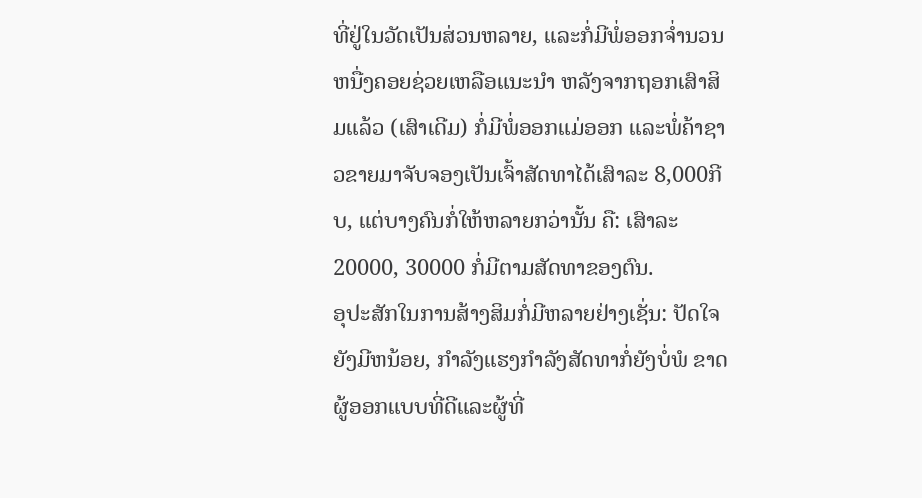ທີ່ຢູ່ໃນວັດເປັນສ່ວນຫລາຍ, ແລະກໍ່ມີພໍ່ອອກຈໍ່ານວນຫນື່ງຄອຍຊ່ວຍເຫລືອແນະນໍາ ຫລັງຈາກຖອກເສົາສິມແລ້ວ (ເສົາເດີມ) ກໍ່ມີພໍ່ອອກແມ່ອອກ ແລະພໍ່ຄ້າຊາວຂາຍມາຈັບຈອງເປັນເຈົ້າສັດທາໄດ້ເສົາລະ 8,000ກີບ, ແຕ່ບາງຄົນກໍ່ໃຫ້ຫລາຍກວ່ານັ້ນ ຄື: ເສົາລະ 20000, 30000 ກໍ່ມີຕາມສັດທາຂອງຕົນ.
ອຸປະສັກໃນການສ້າງສິມກໍ່ມີຫລາຍຢ່າງເຊັ່ນ: ປັດໃຈຍັງມີຫນ້ອຍ, ກຳລັງແຮງກຳລັງສັດທາກໍ່ຍັງບໍ່ພໍ ຂາດຜູ້ອອກແບບທີ່ດີແລະຜູ້ທີ່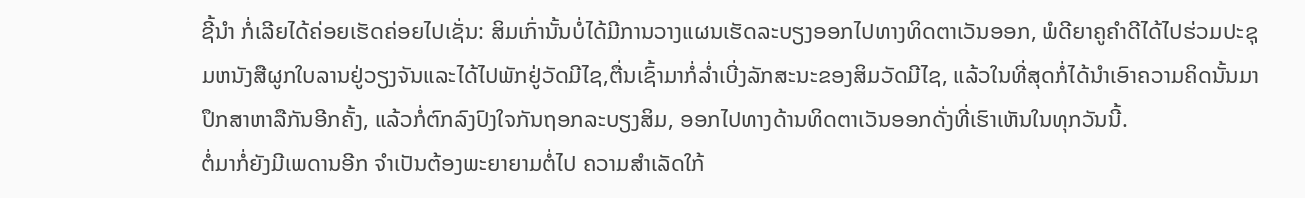ຊີ້ນໍາ ກໍ່ເລີຍໄດ້ຄ່ອຍເຮັດຄ່ອຍໄປເຊັ່ນ: ສິມເກົ່ານັ້ນບໍ່ໄດ້ມີການວາງແຜນເຮັດລະບຽງອອກໄປທາງທິດຕາເວັນອອກ, ພໍດີຍາຄູຄຳດີໄດ້ໄປຮ່ວມປະຊຸມຫນັງສືຜູກໃບລານຢູ່ວຽງຈັນແລະໄດ້ໄປພັກຢູ່ວັດມີໄຊ,ຕື່ນເຊົ້າມາກໍ່ລໍ່າເບີ່ງລັກສະນະຂອງສິມວັດມີໄຊ, ແລ້ວໃນທີ່ສຸດກໍ່ໄດ້ນໍາເອົາຄວາມຄິດນັ້ນມາປຶກສາຫາລືກັນອີກຄັ້ງ, ແລ້ວກໍ່ຕົກລົງປົງໃຈກັນຖອກລະບຽງສິມ, ອອກໄປທາງດ້ານທິດຕາເວັນອອກດັ່ງທີ່ເຮົາເຫັນໃນທຸກວັນນີ້.
ຕໍ່ມາກໍ່ຍັງມີເພດານອີກ ຈຳເປັນຕ້ອງພະຍາຍາມຕໍ່ໄປ ຄວາມສໍາເລັດໃກ້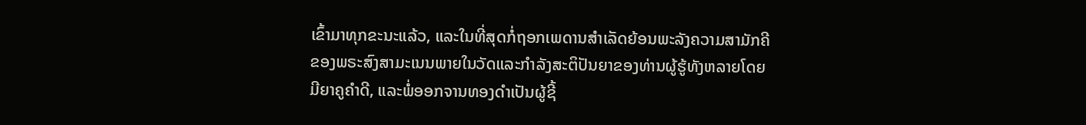ເຂົ້າມາທຸກຂະນະແລ້ວ, ແລະໃນທີ່ສຸດກໍ່ຖອກເພດານສຳເລັດຍ້ອນພະລັງຄວາມສາມັກຄີ ຂອງພຣະສົງສາມະເນນພາຍໃນວັດແລະກຳລັງສະຕິປັນຍາຂອງທ່ານຜູ້ຮູ້ທັງຫລາຍໂດຍມີຍາຄູຄຳດີ, ແລະພໍ່ອອກຈານທອງດຳເປັນຜູ້ຊີ້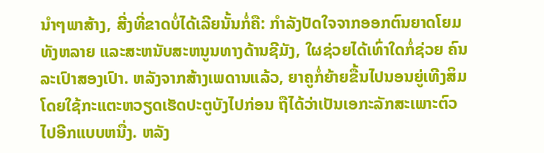ນຳໆພາສ້າງ, ສີ່ງທີ່ຂາດບໍ່ໄດ້ເລີຍນັ້ນກໍ່ຄື: ກຳລັງປັດໃຈຈາກອອກຕົນຍາດໂຍມທັງຫລາຍ ແລະສະຫນັບສະຫນູນທາງດ້ານຊີມັງ, ໃຜຊ່ວຍໄດ້ເທົ່າໃດກໍ່ຊ່ວຍ ຄົນລະເປົາສອງເປົາ. ຫລັງຈາກສ້າງເພດານແລ້ວ, ຍາຄູກໍ່ຍ້າຍຂື້ນໄປນອນຍູ່ເທີງສິມໂດຍໃຊ້ກະແຕະຫວຽດເຮັດປະຕູບັງໄປກ່ອນ ຖືໄດ້ວ່າເປັນເອກະລັກສະເພາະຕົວໄປອີກແບບຫນື່ງ. ຫລັງ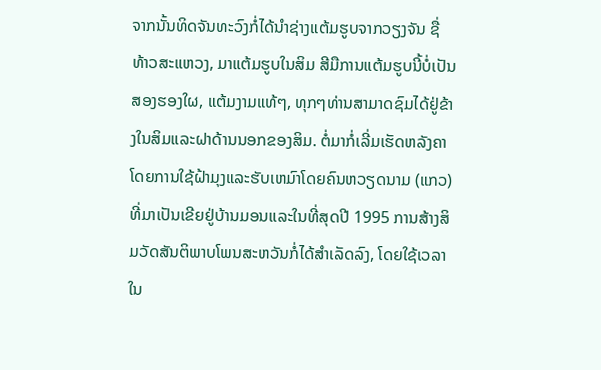ຈາກນັ້ນທິດຈັນທະວົງກໍ່ໄດ້ນຳຊ່າງແຕ້ມຮູບຈາກວຽງຈັນ ຊື່ ທ້າວສະແຫວງ, ມາແຕ້ມຮູບໃນສິມ ສີມືການແຕ້ມຮູບນີ້ບໍ່ເປັນສອງຮອງໃຜ, ແຕ້ມງາມແທ້ໆ, ທຸກໆທ່ານສາມາດຊົມໄດ້ຢູ່ຂ້າງໃນສິມແລະຝາດ້ານນອກຂອງສິມ. ຕໍ່ມາກໍ່ເລີ່ມເຮັດຫລັງຄາໂດຍການໃຊ້ຝ້າມຸງແລະຮັບເຫມົາໂດຍຄົນຫວຽດນາມ (ແກວ) ທີ່ມາເປັນເຂີຍຢູ່ບ້ານມອນແລະໃນທີ່ສຸດປີ 1995 ການສ້າງສິມວັດສັນຕິພາບໂພນສະຫວັນກໍ່ໄດ້ສຳເລັດລົງ, ໂດຍໃຊ້ເວລາໃນ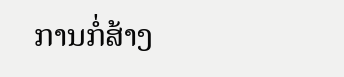ການກໍ່ສ້າງ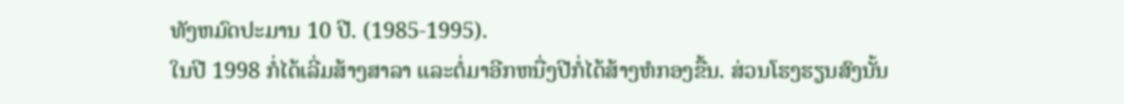ທັງຫມົດປະມານ 10 ປີ. (1985-1995).
ໃນປີ 1998 ກໍ່ໄດ້ເລີ່ມສ້າງສາລາ ແລະຕໍ່ມາອີກຫນື່ງປີກໍ່ໄດ້ສ້າງຫໍກອງຂື້ນ. ສ່ວນໂຮງຮຽນສົງນັ້ນ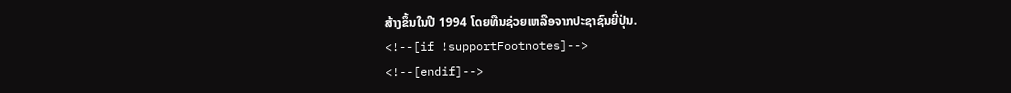ສ້າງຂຶ້ນໃນປີ 1994 ໂດຍທືນຊ່ວຍເຫລືອຈາກປະຊາຊົນຍີ່ປຸ່ນ.
<!--[if !supportFootnotes]-->
<!--[endif]-->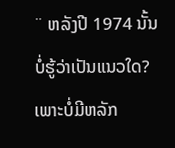¨ ຫລັງປີ 1974 ນັ້ນບໍ່ຮູ້ວ່າເປັນແນວໃດ? ເພາະບໍ່ມີຫລັກ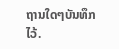ຖານໃດໆບັນທຶກໄວ້.